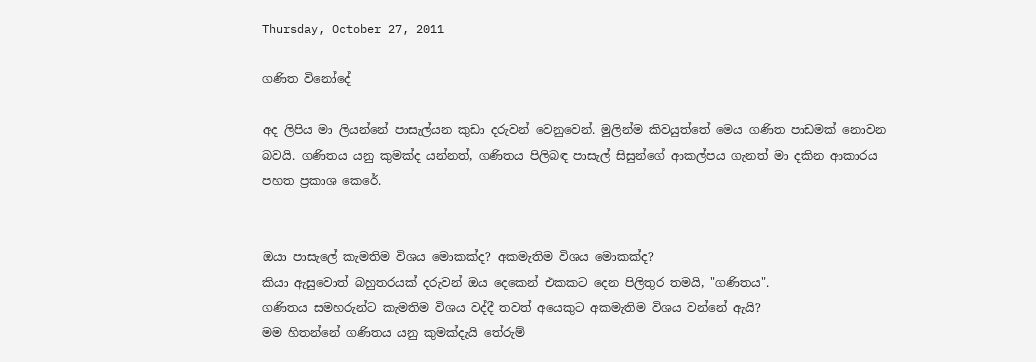Thursday, October 27, 2011

ගණිත විනෝදේ

අද ලිපිය මා ලියන්නේ පාසැල්යන කුඩා දරුවන් වෙනුවෙන්. මුලින්ම කිවයුත්තේ මෙය ගණිත පාඩමක් නොවන බවයි. ගණිතය යනු කුමක්ද යන්නත්, ගණිතය පිලිබඳ පාසැල් සිසුන්ගේ ආකල්පය ගැනත් මා දකින ආකාරය පහත ප්‍රකාශ කෙරේ.


ඔයා පාසැලේ කැමතිම විශය මොකක්ද? අකමැතිම විශය මොකක්ද?
කියා ඇසුවොත් බහුතරයක් දරුවන් ඔය දෙකෙන් එකකට දෙන පිලිතුර තමයි, "ගණිතය".
ගණිතය සමහරුන්ට කැමතිම විශය වද්දී තවත් අයෙකුට අකමැතිම විශය වන්නේ ඇයි?
මම හිතන්නේ ගණිතය යනු කුමක්දැයි තේරුම්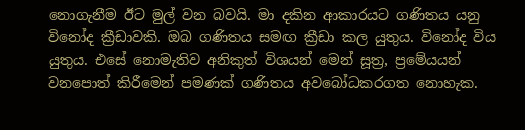නොගැනීම ඊට මුල් වන බවයි. මා දකින ආකාරයට ගණිතය යනු විනෝද ක්‍රීඩාවකි. ඔබ ගණිතය සමඟ ක්‍රීඩා කල යුතුය. විනෝද විය යුතුය. එසේ නොමැතිව අනිකුත් විශයන් මෙන් සූත්‍ර, ප්‍රමේයයන් වනපොත් කිරීමෙන් පමණක් ගණිතය අවබෝධකරගත නොහැක.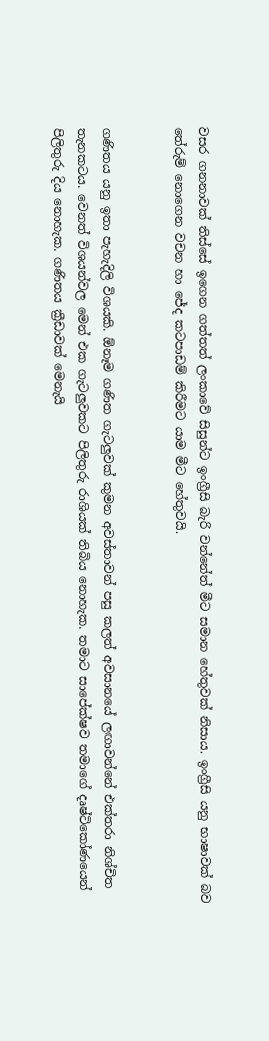වසර ගනනාවක් තිස්සේ ඉගෙන ගත්තත් ලංකාවේ සිසුන්ට ඉංග්‍රීසි බැරි වන්නේත් මීට සමාන හේතුවක් නිසාය. ඉංග්‍රීසි යනු භාෂාවක් බව තේරුම් නොගෙන වචන හා ජේද කටපාඩම් කිරීමට යාම මීට හේතුවයි.


ගණිතය යනු ඉතා පැහැදිලි විශයකි. ඕනෑම ගණිත ගැටලුවක් කුමන අවස්තාවන් පසු කලත් අවසානයේ ලඟාවන්නේ එක්තරා නිශ්චිත තැනකටය. වෙනත් විශයන්වල මෙන් එක ගැටලුවකට පිලිතුරු රාශියක් තිබිය නොහැක. තමාට සාපේක්ෂව තමාගේ දෘෂ්ටිකෝණයෙන් පිලිතුරු දිය නොහැක. ගණිතය ක්‍රීඩාවක් මෙනැයි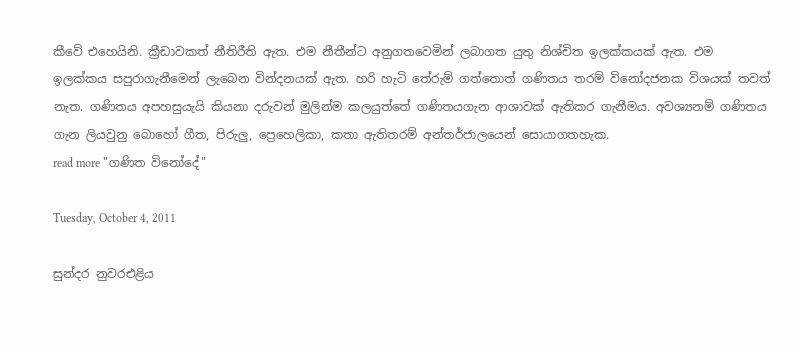කීවේ එහෙයිනි. ක්‍රීඩාවකත් නීතිරීති ඇත. එම නීතීන්ට අනුගතවෙමින් ලබාගත යුතු නිශ්චිත ඉලක්කයක් ඇත. එම ඉලක්කය සපුරාගැනීමෙන් ලැබෙන වින්දනයක් ඇත. හරි හැටි තේරුම් ගත්තොත් ගණිතය තරම් විනෝදජනක විශයක් තවත් නැත. ගණිතය අපහසුයැයි කියනා දරුවන් මුලින්ම කලයුත්තේ ගණිතයගැන ආශාවක් ඇතිකර ගැනීමය. අවශ්‍යනම් ගණිතය ගැන ලියවුනු බොහෝ ගීත, පිරුලු, ප්‍රෙහෙලිකා, කතා ඇතිතරම් අන්තර්ජාලයෙන් සොයාගතහැක.
read more "ගණිත විනෝදේ"

Tuesday, October 4, 2011

සුන්දර නුවරඑළි‍ය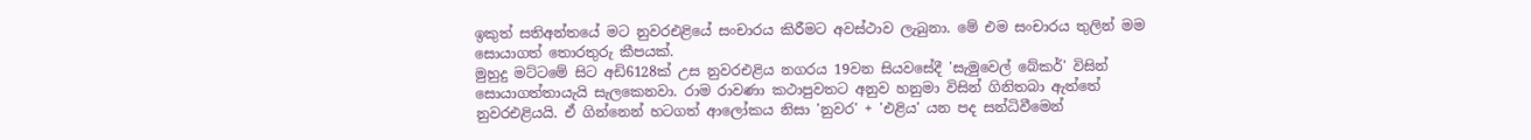ඉකුත් සතිඅන්තයේ මට නුවරඑළි‍යේ සංචාරය කිරීමට අවස්ථාව ලැබුනා. මේ එම සංචාරය තුලින් මම සොයාගත් තොරතුරු කීපයක්.
මුහුදු මට්ටමේ සිට අඩි6128ක් උස නුවරඑළි‍ය නගරය 19වන සියවසේදී 'සැමුවෙල් බේකර්' විසින් සොයාගත්තායැයි සැලකෙනවා. රාම රාවණා කථාපුවතට අනුව හනුමා විසින් ගිනිතබා ඇත්තේ නුවරඑළි‍යයි. ඒ ගින්නෙන් හටගත් ආලෝකය නිසා 'නුවර' + 'එළි‍ය' යන පද සන්ධිවීමෙන්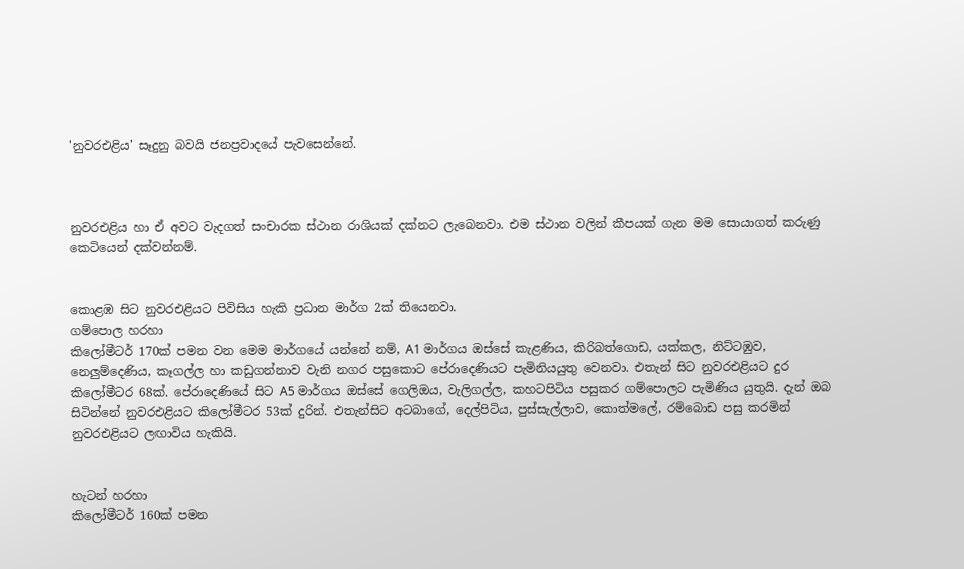'නුවරඑළි‍ය' සෑදුනු බවයි ජනප්‍රවාදයේ පැවසෙන්නේ.



නුවරඑළි‍ය හා ඒ අවට වැදගත් සංචාරක ස්ථාන රාශියක් දක්නට ලැබෙනවා. එම ස්ථාන වලින් කීපයක් ගැන මම සොයාගත් කරුණු කෙටියෙන් දක්වන්නම්.


කොළඹ සිට නුවරඑළි‍යට පිවිසිය හැකි ප්‍රධාන මාර්ග 2ක් තියෙනවා.
ගම්පොල හරහා
කිලෝමීටර් 170ක් පමන වන මෙම මාර්ගයේ යන්නේ නම්, A1 මාර්ගය ඔස්සේ කැළණිය, කිරිබත්ගොඩ, යක්කල, නිට්ටඹුව, නෙලුම්දෙණිය, කෑගල්ල හා කඩුගන්නාව වැනි නගර පසුකොට පේරාදෙණියට පැමිනියයුතු වෙනවා. එතැන් සිට නුවරඑළි‍යට දුර කිලෝමීටර 68ක්. පේරාදෙණියේ සිට A5 මාර්ගය ඔස්සේ ගෙලිඔය, වැලිගල්ල, කහටපිටිය පසුකර ගම්පොලට පැමිණිය යුතුයි. දැන් ඔබ සිටින්නේ නුවරඑළි‍යට කිලෝමීටර 53ක් දුරින්. එතැන්සිට අටබාගේ, දෙල්පිටිය, පුස්සැල්ලාව, කොත්මලේ, රම්බොඩ පසු කරමින් නුවරඑළි‍යට ලඟාවිය හැකියි.


හැටන් හරහා
කිලෝමීටර් 160ක් පමන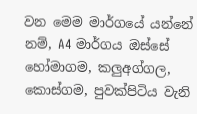වන මෙම මාර්ගයේ යන්නේ නම්, A4 මාර්ගය ඔස්සේ හෝමාගම, කලුඅග්ගල, කොස්ගම, පුවක්පිටිය වැනි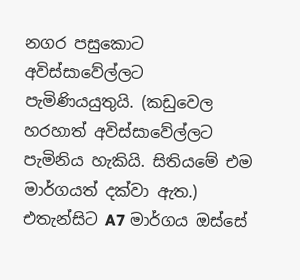නගර පසුකොට අවිස්සාවේල්ලට පැමිණියයුතුයි. (කඩුවෙල හරහාත් අවිස්සාවේල්ලට පැමිනිය හැකියි. සිතියමේ එම මාර්ගයත් දක්වා ඇත.) එතැන්සිට A7 මාර්ගය ඔස්සේ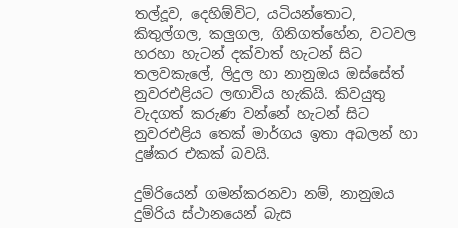තල්දූව, දෙහිඕවිට, යටියන්තොට, කිතුල්ගල, කලුගල, ගිනිගත්හේන, වටවල හරහා හැටන් දක්වාත් හැටන් සිට තලවකැලේ, ලිදුල හා නානුඔය ඔස්සේත් නුවරඑළි‍යට ලඟාවිය හැකියි. කිවයුතු වැදගත් කරුණ වන්නේ හැටන් සිට නුවරඑළි‍ය තෙක් මාර්ගය ඉතා අබලන් හා දුෂ්කර එකක් බවයි.

දුම්රියෙන් ගමන්කරනවා නම්, නානුඔය දුම්රිය ස්ථානයෙන් බැස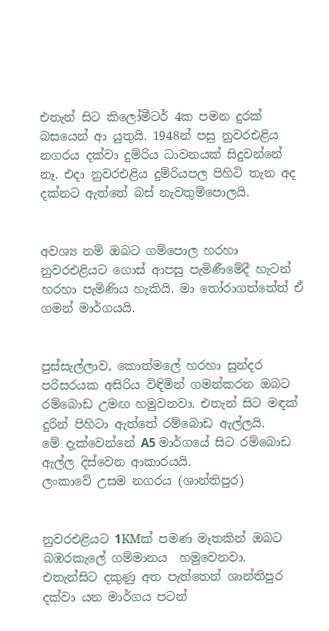එතැන් සිට කිලෝමීටර් 4ක පමන දුරක් බසයෙන් ආ යුතුයි. 1948න් පසු නුවරඑළි‍ය නගරය දක්වා දුම්රිය ධාවනයක් සිදුවන්නේ නෑ. එදා නුවරඑළි‍ය දුම්රියපල පිහිටි තැන අද දක්නට ඇත්තේ බස් නැවතුම්පොලයි.


අවශ්‍ය නම් ඔබට ගම්පොල හරහා නුවරඑළි‍යට ගොස් ආපසු පැමිණීමේදී හැටන් හරහා පැමිණිය හැකියි. මා ‍තෝරාගත්තේත් ඒ ගමන් මාර්ගයයි.


පුස්සැල්ලාව, කොත්මලේ හරහා සුන්දර පරිසරයක අසිරිය විඳිමින් ගමන්කරන ඔබට  රම්බොඩ උමඟ හමුවනවා. එතැන් සිට මඳක් දුරින් පිහිටා ඇත්තේ රම්බොඩ ඇල්ලයි.
මේ දැක්වෙන්නේ A5 මාර්ගයේ සිට රම්බොඩ ඇල්ල දිස්වෙන ආකාරයයි.
ලංකාවේ උසම නගරය (ශාන්තිපුර)


නුවරඑළි‍යට 1KMක් පමණ මෑතකින් ඔබට බඹරකැලේ ගම්මානය  හමුවෙනවා.  එතැන්සිට දකුණු අත පැත්තෙන් ශාන්තිපුර දක්වා යන මාර්ගය පටන්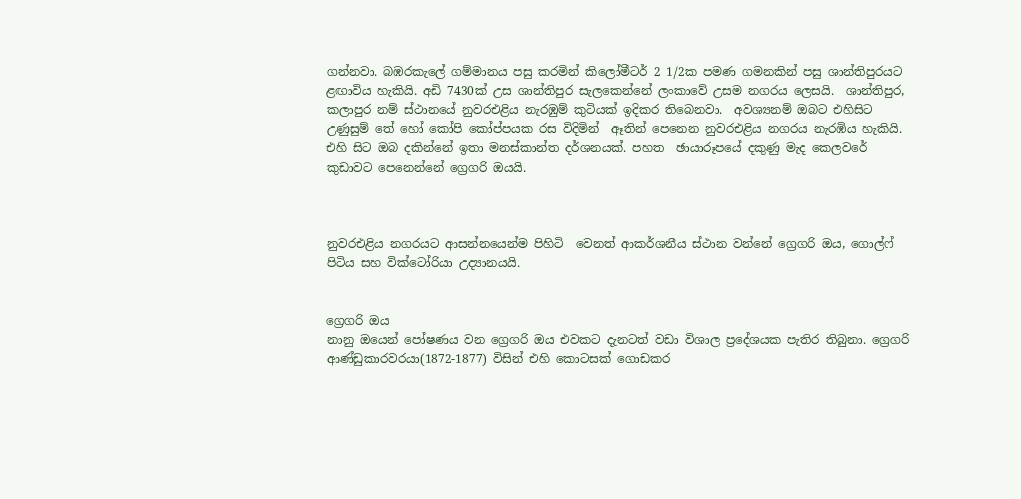ගන්නවා. බඹරකැලේ ගම්මානය පසු කරමින් කිලෝමීටර් 2 1/2ක පමණ ගමනකින් පසු ශාන්තිපුරයට ළඟාවිය හැකියි. අඩි 7430ක් උස ශාන්තිපුර සැලකෙන්නේ ලංකාවේ උසම නගරය ලෙසයි.  ශාන්තිපුර, කලාපුර නම් ස්ථානයේ නුවරඑළි‍ය නැරඹුම් කුටියක් ඉදිකර තිබෙනවා.  අවශ්‍යනම් ඔබට එහිසිට උණුසුම් තේ හෝ කෝපි කෝප්පයක රස විදිමින්  ඈතින් පෙනෙන නුවරඑළි‍ය නගරය නැරඹිය හැකියි. එහි සිට ඔබ දකින්නේ ඉතා මනස්කාන්ත දර්ශනයක්. පහත  ඡායාරූපයේ දකුණු මැද කෙලවරේ කුඩාවට පෙනෙන්නේ ග්‍රෙගරි ඔයයි.



නුවරඑළි‍ය නගරයට ආසන්නයෙන්ම පිහිටි  වෙනත් ආකර්ශනීය ස්ථාන වන්නේ ග්‍රෙගරි ඔය, ගොල්ෆ් පිටිය සහ වික්ටෝරියා උද්‍යානයයි.


ග්‍රෙගරි ඔය
නානු ඔයෙන් පෝෂණය වන ග්‍රෙගරි ඔය එවකට දැනටත් වඩා විශාල ප්‍රදේශයක පැතිර තිබුනා. ග්‍රෙගරි ආණ්ඩුකාරවරයා(1872-1877) විසින් එහි කොටසක් ගොඩකර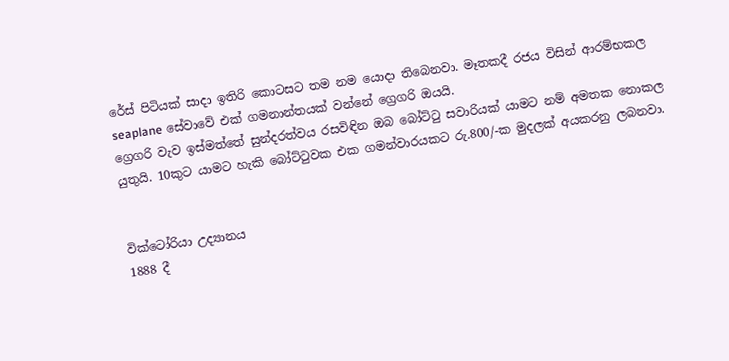රේස් පිටියක් සාදා ඉතිරි කොටසට තම නම යොදා තිබෙනවා. මෑතකදී රජය විසින් ආරම්භකල seaplane සේවාවේ එක් ගමනාන්තයක් වන්නේ ග්‍රෙගරි ඔයයි.
ග්‍රෙගරි වැව ඉස්මත්තේ සුන්දරත්වය රසවිඳින ඔබ බෝට්‍ටු සවාරියක් යාමට නම් අමතක නොකල යුතුයි. 10කුට යාමට හැකි බෝට්‍ටුවක එක ගමන්වාරයකට රු.800/-ක මුදලක් අයකරනු ලබනවා.


වික්ටෝරියා උද්‍යානය
1888 දී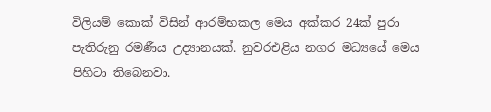විලියම් කොක් විසින් ආරම්භකල මෙය අක්කර 24ක් පුරා පැතිරුනු රමණීය උද්‍යානයක්. නුවරඑළි‍ය නගර මධ්‍යයේ මෙය පිහිටා තිබෙනවා.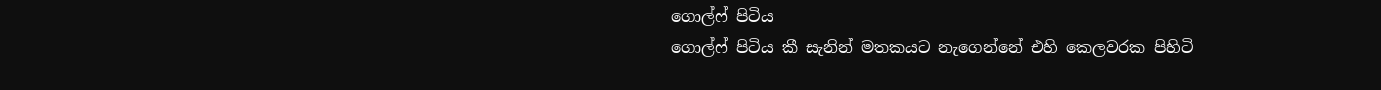ගොල්ෆ් පිටිය
ගොල්ෆ් පිටිය කී සැනින් මතකයට නැගෙන්නේ එහි කෙලවරක පිහිටි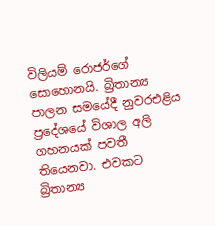විලියම් රොජර්ගේ සොහොනයි. බ්‍රිතාන්‍ය පාලන සමයේදී නුවරඑළි‍ය ප්‍රදේශයේ විශාල අලි ගහනයක් පවතී තියෙනවා. එවකට බ්‍රිතාන්‍ය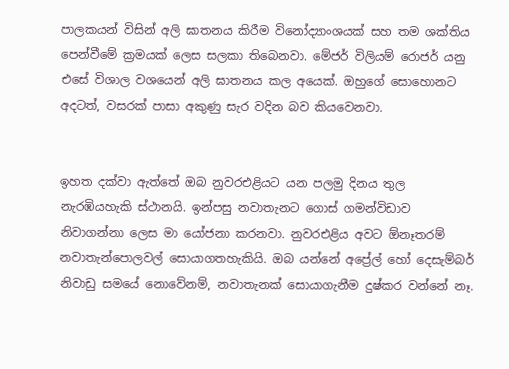පාලකයන් විසින් අලි ඝාතනය කිරීම විනෝද්‍යාංශයක් සහ තම ශක්තිය පෙන්වීමේ ක්‍රමයක් ලෙස සලකා තිබෙනවා. මේජර් විලියම් රොජර් යනු එසේ විශාල වශයෙන් අලි ඝාතනය කල අයෙක්. ඔහුගේ සොහොනට අදටත්, වසරක් පාසා අකුණු සැර වදින බව කියවෙනවා.


ඉහත දක්වා ඇත්තේ ඔබ නුවරඑළි‍යට යන පලමු දිනය තුල නැරඹියහැකි ස්ථානයි. ඉන්පසු නවාතැනට ගොස් ගමන්විඩාව නිවාගන්නා ලෙස මා යෝජනා කරනවා. නුවරඑළි‍ය අවට ඕනෑතරම් නවාතැන්පොලවල් සොයාගතහැකියි. ඔබ යන්නේ අප්‍රේල් හෝ දෙසැම්බර් නිවාඩු සමයේ නොවේනම්, නවාතැනක් සොයාගැනීම දුෂ්කර වන්නේ නෑ.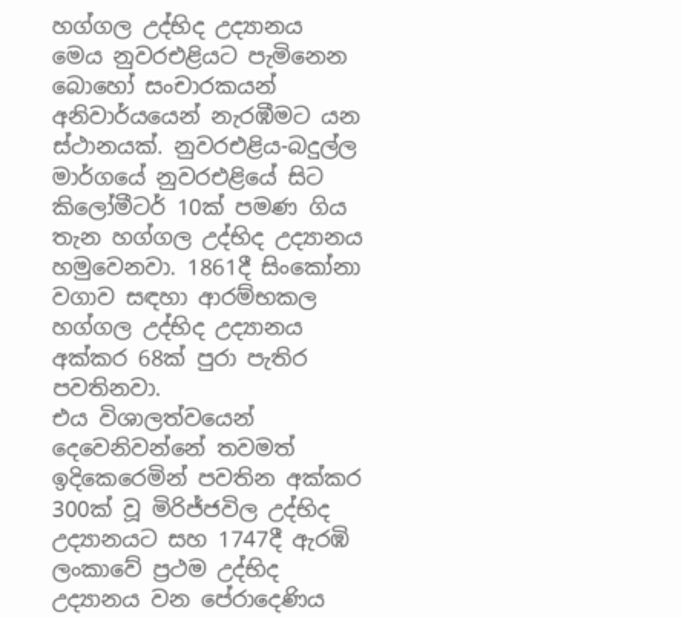හග්ගල උද්භිද උද්‍යානය
මෙය නුවරඑළියට පැමිනෙන බොහෝ සංචාරකයන් අනිවාර්යයෙන් නැරඹීමට යන ස්ථානයක්. නුවරඑළිය-බදුල්ල මාර්ගයේ නුවරඑළියේ සිට කිලෝමීටර් 10ක් පමණ ගිය තැන හග්ගල උද්භිද උද්‍යානය හමුවෙනවා. 1861දී සිංකෝනා වගාව සඳහා ආරම්භකල හග්ගල උද්භිද උද්‍යානය අක්කර 68ක් පුරා පැතිර පවතිනවා.
එය විශාලත්වයෙන් දෙවෙනිවන්නේ තවමත් ඉදිකෙරෙමින් පවතින අක්කර 300ක් වූ මිරිජ්ජවිල උද්භිද උද්‍යානයට සහ 1747දී ඇරඹි ලංකාවේ ප්‍රථම උද්භිද උද්‍යානය වන පේරාදෙණිය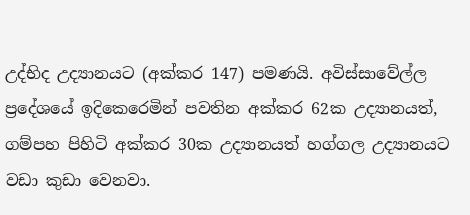උද්භිද උද්‍යානයට (අක්කර 147) පමණයි. අවිස්සාවේල්ල ප්‍රදේශයේ ඉදිකෙරෙමින් පවතින අක්කර 62ක උද්‍යානයත්, ගම්පහ පිහිටි අක්කර 30ක උද්‍යානයත් හග්ගල උද්‍යානයට වඩා කුඩා වෙනවා.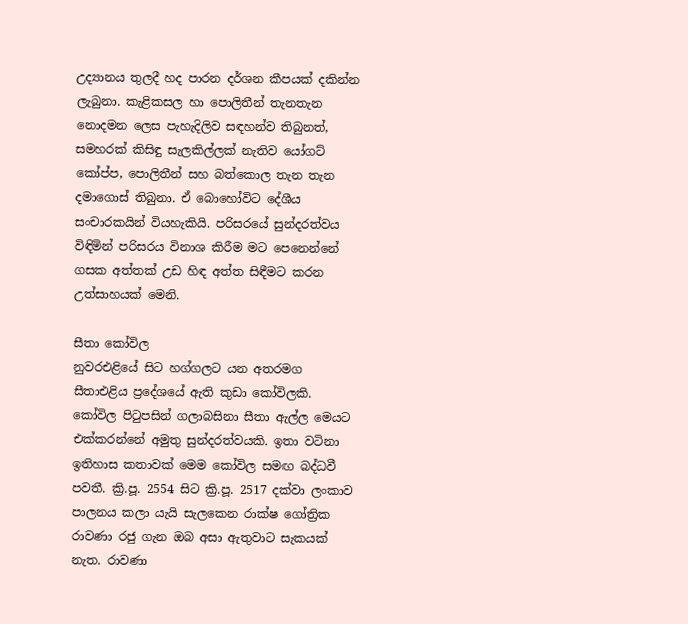උද්‍යානය තුලදී හද පාරන දර්ශන කීපයක් දකින්න ලැබුනා. කැළිකසල හා පොලිතීන් තැනතැන නොදමන ලෙස පැහැදිලිව සඳහන්ව තිබුනත්, සමහරක් කිසිඳු සැලකිල්ලක් නැතිව යෝගට් කෝප්ප, පොලිතීන් සහ බත්කොල තැන තැන දමාගොස් තිබුනා. ඒ බොහෝවිට දේශීය සංචාරකයින් වියහැකියි. පරිසරයේ සුන්දරත්වය විඳිමින් පරිසරය විනාශ කිරීම මට පෙනෙන්නේ ගසක අත්තක් උඩ හිඳ අත්ත සිඳීමට කරන උත්සාහයක් මෙනි.

සීතා කෝවිල
නුවරඑළියේ සිට හග්ගලට යන අතරමග සීතාඑළිය ප්‍රදේශයේ ඇති කුඩා කෝවිලකි. කෝවිල පි‍ටුපසින් ගලාබසිනා සීතා ඇල්ල මෙයට එක්කරන්නේ අමුතු සුන්දරත්වයකි. ඉතා වටිනා ඉතිහාස කතාවක් මෙම කෝවිල සමඟ බද්ධවී පවතී. ක්‍රි.පූ. 2554 සිට ක්‍රි.පූ. 2517 දක්වා ලංකාව පාලනය කලා යැයි සැලකෙන රාක්ෂ ගෝත්‍රික රාවණා රජු ගැන ඔබ අසා ඇතුවාට සැකයක් නැත. රාවණා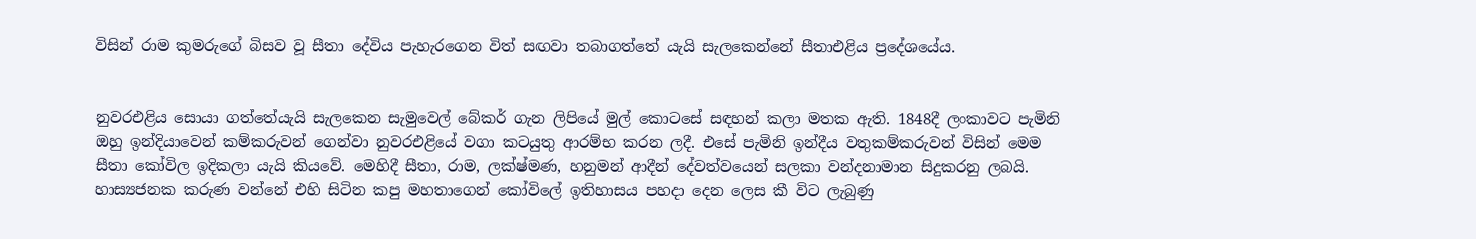විසින් රාම කුමරුගේ බිසව වූ සීතා දේවිය පැහැරගෙන විත් සඟවා තබාගත්තේ යැයි සැලකෙන්නේ සීතාඑළිය ප්‍රදේශයේය.


නුවරඑළිය සොයා ගත්තේයැයි සැලකෙන සැමුවෙල් බේකර් ගැන ලිපියේ මුල් කොටසේ සඳහන් කලා මතක ඇති. 1848දී ලංකාවට පැමිනි ඔහු ඉන්දියාවෙන් කම්කරුවන් ගෙන්වා නුවරඑළියේ වගා කටයුතු ආරම්භ කරන ලදී. එසේ පැමිනි ඉන්දීය වතුකම්කරුවන් විසින් මෙම සීතා කෝවිල ඉදිකලා යැයි කියවේ. මෙහිදී සීතා, රාම, ලක්ෂ්මණ, හනුමන් ආදීන් දේවත්වයෙන් සලකා වන්දනාමාන සිදුකරනු ලබයි. හාස්‍යජනක කරුණ වන්නේ එහි සිටින කපු මහතාගෙන් කෝවිලේ ඉතිහාසය පහදා දෙන ලෙස කී විට ලැබුණු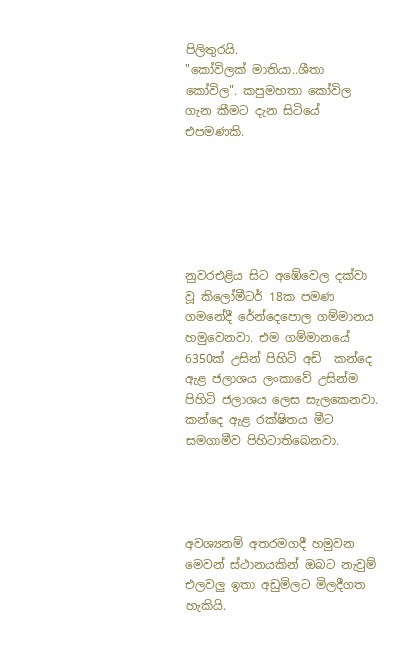පිලිතුරයි.
"කෝවිලක් මාතියා..ශීතා කෝවිල". කපුමහතා කෝවිල ගැන කීමට දැන සිටියේ එපමණකි.






නුවරඑළි‍ය සිට අඹේවෙල දක්වා වූ කිලෝමීටර් 18ක පමණ ගමනේදී රේන්දෙපොල ගම්මානය හමුවෙනවා. එම ගම්මානයේ 6350ක් උසින් පිහිටි අඩි  කන්දෙ ඇළ ජලාශය ලංකාවේ උසින්ම පිහිටි ජලාශය ලෙස සැලකෙනවා. කන්දෙ ඇළ රක්ෂිතය මීට සමගාමීව පිහිටාතිබෙනවා.




අවශ්‍යනම් අතරමගදී හමුවන මෙවන් ස්ථානයකින් ඔබට නැවුම් එලවලු ඉතා අඩුමිලට මිලදීගත හැකියි.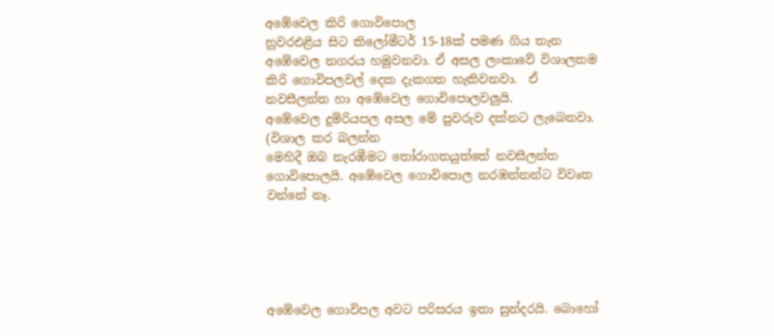අඹේවෙල කිරි ගොවිපොල
නුවරඑළි‍ය සිට කිලෝමීටර් 15-18ක් පමණ ගිය තැන අඹේවෙල නගරය හමුවනවා. ඒ අසල ලංකාවේ විශාලතම කිරි ගොවිපලවල් දෙක දැකගත හැකිවනවා.  ඒ නවසීලන්ත හා අඹේවෙල ගොවිපොලවලුයි.
අඹේවෙල දුම්රියපල අසල මේ පුවරුව දක්නට ලැබෙනවා. (විශාල කර බලන්න
මෙහිදී ඔබ නැරඹීමට ‍තෝරාගතයුත්තේ නවසීලන්ත ගොවිපොලයි. අඹේවෙල ගොවිපොල නරඹන්නන්ට විවෘත වන්නේ නෑ.





අඹේවෙල ගොවිපල අවට පරිසරය ඉතා සුන්දරයි. බොහෝ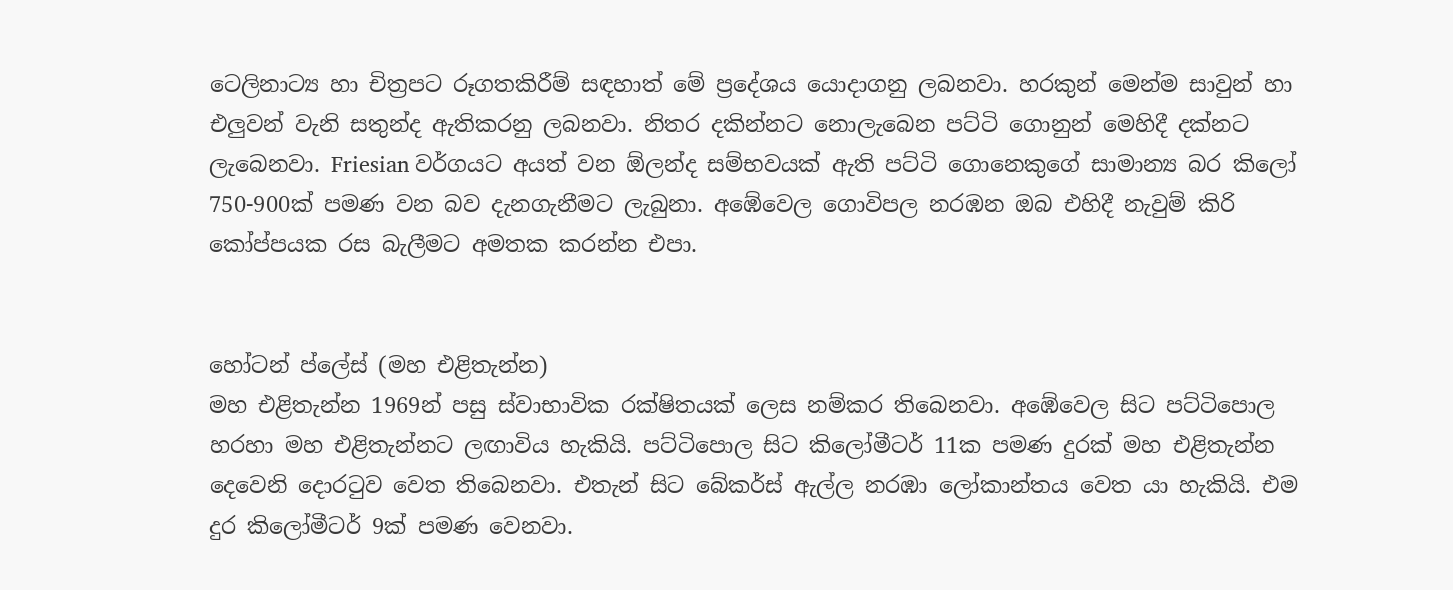ටෙලිනාට්‍ය හා චිත්‍රපට රූගතකිරීම් සඳහාත් මේ ප්‍රදේශය යොදාගනු ලබනවා. හරකුන් මෙන්ම සාවුන් හා එලුවන් වැනි සතුන්ද ඇතිකරනු ලබනවා. නිතර දකින්නට නොලැබෙන පට්ටි ගොනුන් මෙහිදී දක්නට ලැබෙනවා. Friesian වර්ගයට අයත් වන ඕලන්ද සම්භවයක් ඇති පට්ටි ගොනෙකුගේ සාමාන්‍ය බර කිලෝ 750-900ක් පමණ වන බව දැනගැනීමට ලැබුනා. අඹේවෙල ගොවිපල නරඹන ඔබ එහිදී නැවුම් කිරි කෝප්පයක රස බැලීමට අමතක කරන්න එපා.


හෝටන් ප්ලේස් (මහ එළිතැන්න)
මහ එළිතැන්න 1969න් පසු ස්වාභාවික රක්ෂිතයක් ලෙස නම්කර තිබෙනවා. අඹේවෙල සිට පට්ටිපොල හරහා මහ එළිතැන්නට ලඟාවිය හැකියි. පට්ටිපොල සිට කිලෝමීටර් 11ක පමණ දුරක් මහ එළිතැන්න දෙවෙනි දොර‍ටුව වෙත තිබෙනවා. එතැන් සිට බේකර්ස් ඇල්ල නරඹා ලෝකාන්තය වෙත යා හැකියි. එම දුර කිලෝමීටර් 9ක් පමණ වෙනවා.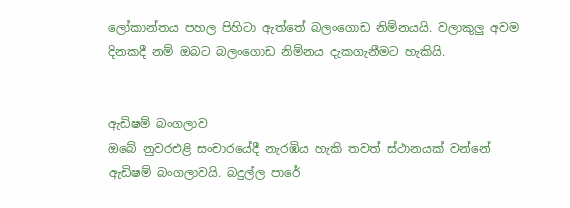ලෝකාන්තය පහල පිහිටා ඇත්තේ බලංගොඩ නිම්නයයි. වලාකුලු අවම දිනකදී නම් ඔබට බලංගොඩ නිම්නය දැකගැනීමට හැකියි.


ඇඩිෂම් බංගලාව
ඔබේ නුවරඑළි‍ සංචාරයේදී නැරඹිය හැකි තවත් ස්ථානයක් වන්නේ ඇඩිෂම් බංගලාවයි. බදුල්ල පාරේ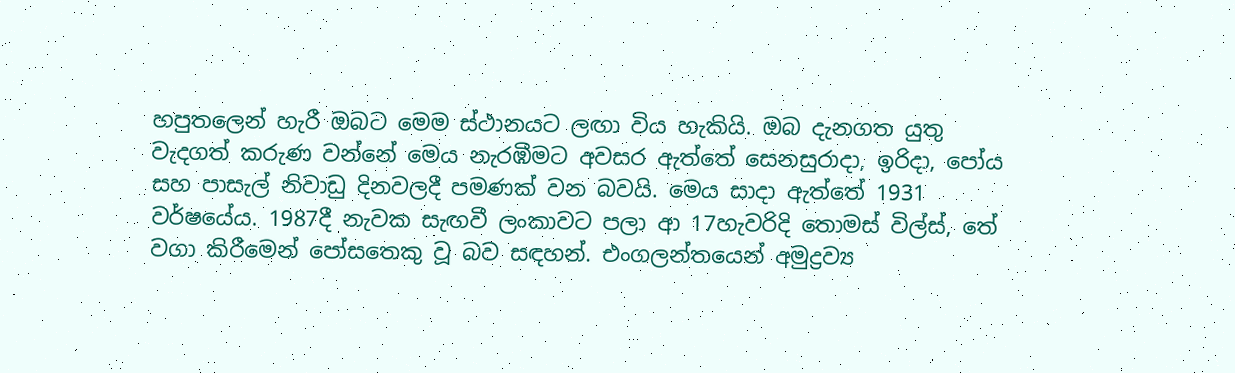හපුතලෙන් හැරී ඔබට මෙම ස්ථානයට ලඟා විය හැකියි. ඔබ දැනගත යුතු වැදගත් කරුණ වන්නේ මෙය නැරඹීමට අවසර ඇත්තේ සෙනසුරාදා, ඉරිදා, පෝය සහ පාසැල් නිවාඩු දිනවලදී පමණක් වන බවයි. මෙය සාදා ඇත්තේ 1931 වර්ෂයේය. 1987දී නැවක සැඟවී ලංකාවට පලා ආ 17හැවරිදි තොමස් විල්ස්, තේ වගා කිරීමෙන් පෝසතෙකු වූ බව සඳහන්. එංගලන්තයෙන් අමුද්‍රව්‍ය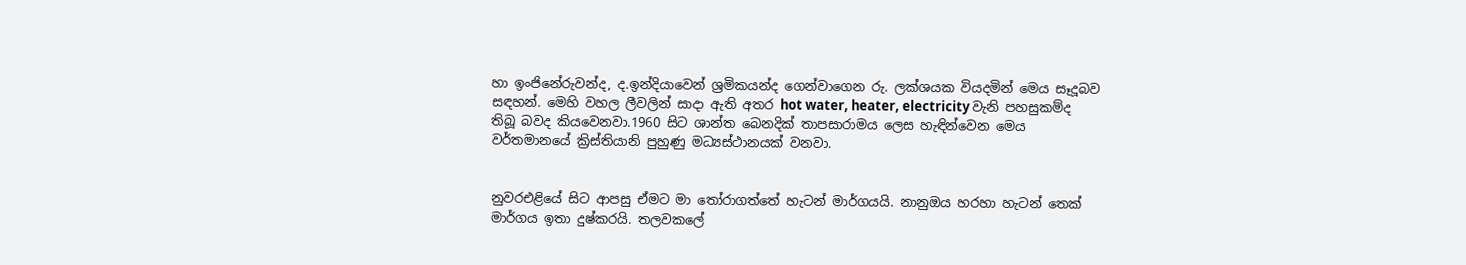හා ඉංජිනේරුවන්ද, ද.ඉන්දියාවෙන් ශ්‍රමිකයන්ද ගෙන්වාගෙන රු. ලක්ශයක වියදමින් මෙය සෑදූබව සඳහන්. මෙහි වහල ලීවලින් සාදා ඇති අතර hot water, heater, electricity වැනි පහසුකම්ද තිබූ බවද කියවෙනවා.1960 සිට ශාන්ත බෙනදික් තාපසාරාමය ලෙස හැඳින්වෙන මෙය වර්තමානයේ ක්‍රිස්තියානි පුහුණු මධ්‍යස්ථානයක් වනවා.


නුවරඑළි‍යේ සිට ආපසු ඒමට මා ‍තෝරාගත්තේ හැටන් මාර්ගයයි. නානුඔය හරහා හැටන් තෙක් මාර්ගය ඉතා දුෂ්කරයි. තලවකලේ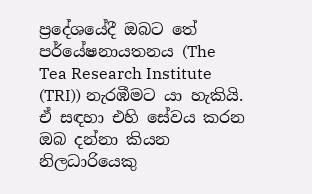ප්‍රදේශයේදී ඔබට තේ පර්යේෂනායතනය (The Tea Research Institute (TRI)) නැරඹීමට යා හැකියි. ඒ සඳහා එහි සේවය කරන ඔබ දන්නා කියන නිලධාරියෙකු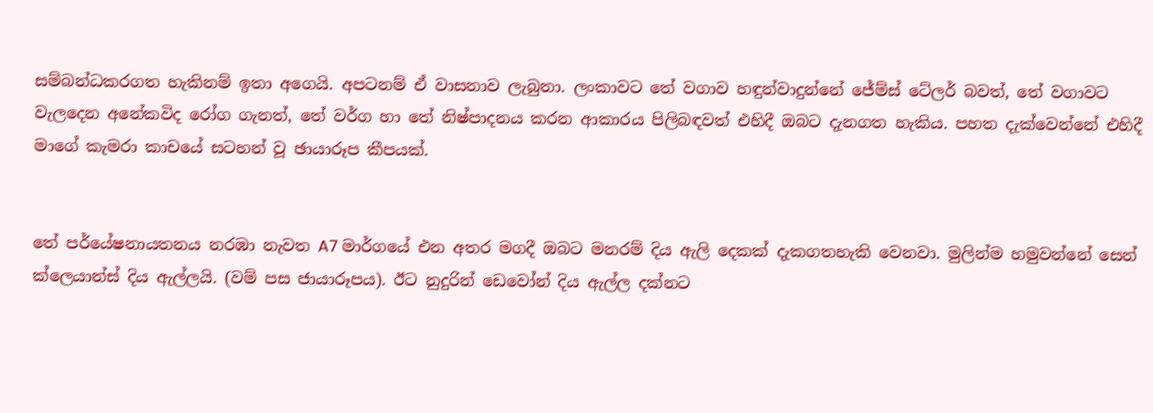සම්බන්ධකරගත හැකිනම් ඉතා අගෙයි. අපටනම් ඒ වාසනාව ලැබුනා. ලංකාවට තේ වගාව හඳුන්වාදුන්නේ ජේම්ස් ටේලර් බවත්, තේ වගාවට වැලදෙන අනේකවිද රෝග ගැනත්, තේ වර්ග හා තේ නිෂ්පාදනය කරන ආකාරය පිලිබඳවත් එහිදී ඔබට දැනගත හැකිය. පහත දැක්වෙන්නේ එහිදී මාගේ කැමරා කාචයේ සටහන් වූ ඡායාරූප කීපයක්.


තේ පර්යේෂනායතනය නරඹා නැවත A7 මාර්ගයේ එන අතර මගදී ඔබට මනරම් දිය ඇලි දෙකක් දැකගතහැකි වෙනවා. මුලින්ම හමුවන්නේ සෙන් ක්ලෙයාන්ස් දිය ඇල්ලයි. (වම් පස ජායාරූපය). ඊට නුදුරින් ඩෙවෝන් දිය ඇල්ල දක්නට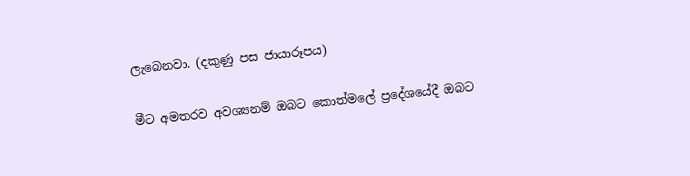ලැබෙනවා. (දකුණු පස ජායාරූපය)

මීට අමතරව අවශ්‍යනම් ඔබට කොත්මලේ ප්‍රදේශයේදී ඔබට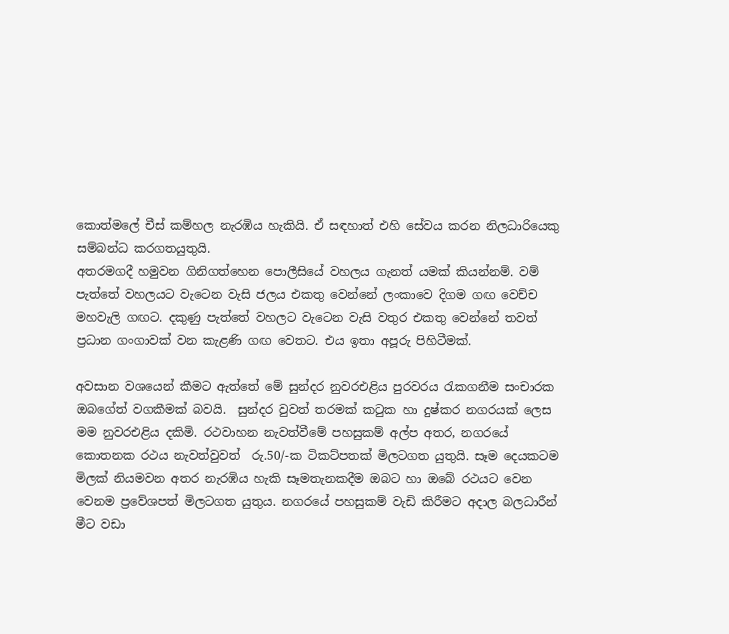කොත්මලේ චීස් කම්හල නැරඹිය හැකියි. ඒ සඳහාත් එහි සේවය කරන නිලධාරියෙකු සම්බන්ධ කරගතයුතුයි.
අතරමගදී හමුවන ගිනිගත්හෙන පොලීසියේ වහලය ගැනත් යමක් කියන්නම්. වම් පැත්තේ වහලයට වැටෙන වැසි ජලය එකතු වෙන්නේ ලංකාවෙ දිගම ගඟ වෙච්ච මහවැලි ගඟට. දකුණු පැත්තේ වහලට වැටෙන වැසි වතුර එකතු වෙන්නේ තවත් ප්‍රධාන ගංගාවක් වන කැළණි ගඟ වෙතට. එය ඉතා අපූරු පිහිටීමක්.

අවසාන වශයෙන් කීමට ඇත්තේ මේ සුන්දර නුවරඑළි‍ය පුරවරය ‍රැකගනීම සංචාරක ඔබගේත් වගකීමක් බවයි.  සුන්දර වුවත් තරමක් ක‍ටුක හා දුෂ්කර නගරයක් ලෙස මම නුවරඑළි‍ය දකිමි. රථවාහන නැවත්වීමේ පහසුකම් අල්ප අතර, නගරයේ කොතනක රථය නැවත්වුවත්  රු.50/-ක ටිකට්පතක් මිලටගත යුතුයි. සෑම දෙයකටම මිලක් නියමවන අතර නැරඹිය හැකි සෑමතැනකදීම ඔබට හා ඔබේ රථයට වෙන වෙනම ප්‍රවේශපත් මිලටගත යුතුය. නගරයේ පහසුකම් වැඩි කිරීමට අදාල බලධාරීන් මීට වඩා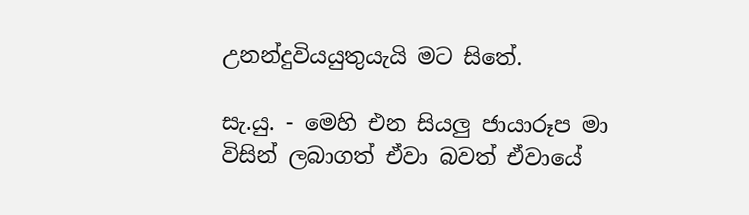උනන්දුවියයුතුයැයි මට සිතේ.

සැ.යු. - මෙහි එන සියලු ජායාරූප මා විසින් ලබාගත් ඒවා බවත් ඒවායේ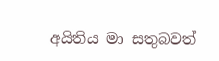අයිතිය මා සතුබවත්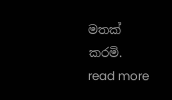මතක් කරමි.
read more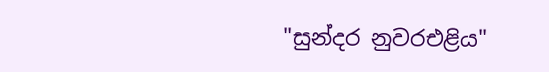"සුන්දර නුවරඑළි‍ය"